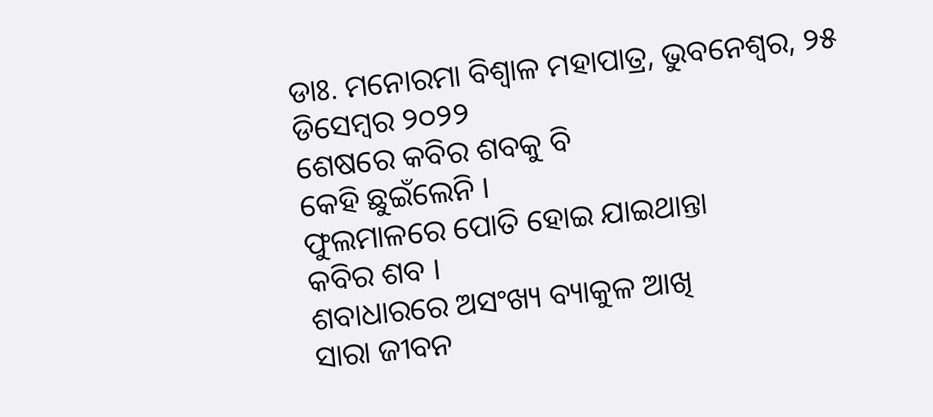ଡାଃ. ମନୋରମା ବିଶ୍ୱାଳ ମହାପାତ୍ର, ଭୁବନେଶ୍ୱର, ୨୫ ଡିସେମ୍ବର ୨୦୨୨
ଶେଷରେ କବିର ଶବକୁ ବି
କେହି ଛୁଇଁଲେନି ।
ଫୁଲମାଳରେ ପୋତି ହୋଇ ଯାଇଥାନ୍ତା
କବିର ଶବ ।
ଶବାଧାରରେ ଅସଂଖ୍ୟ ବ୍ୟାକୁଳ ଆଖି
ସାରା ଜୀବନ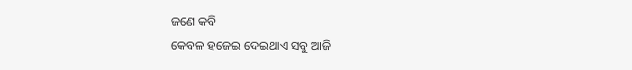ଜଣେ କବି
କେବଳ ହଜେଇ ଦେଇଥାଏ ସବୁ ଆଜି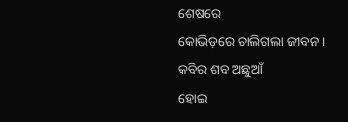ଶେଷରେ
କୋଭିଡ଼ରେ ଚାଲିଗଲା ଜୀବନ ।
କବିର ଶବ ଅଛୁଆଁ
ହୋଇ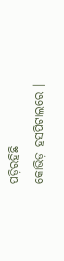ପଡ଼ିରହିଛି
କୋଭିଡ଼ ହସପିଟାଲରେ ।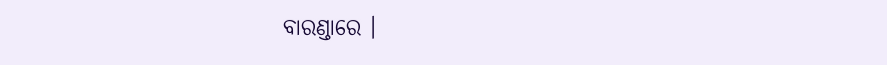ବାରଣ୍ଡାରେ ।